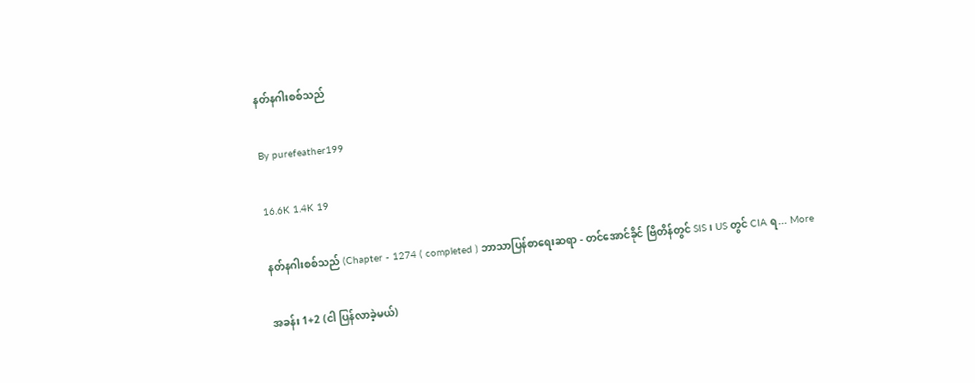နတ်နဂါးစစ်သည်

By purefeather199

16.6K 1.4K 19

နတ်နဂါးစစ်သည် (Chapter - 1274 ( completed ) ဘာသာပြန်စာရေးဆရာ - တင်အောင်ခိုင် ဗြိတိန်တွင် SIS ၊ US တွင် CIA ရ... More

အခန်း 1+2 (ငါ ပြန်လာခဲ့မယ်)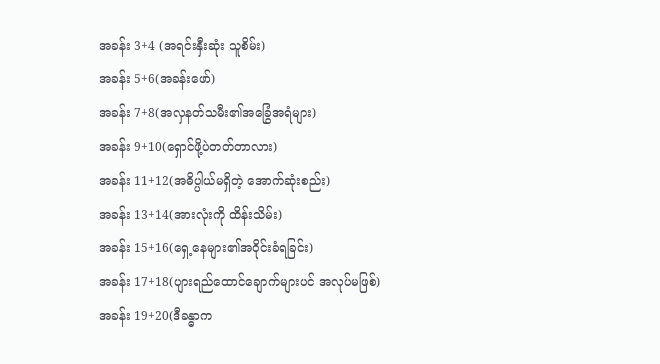အခန်း 3+4 (အရင်းနှီးဆုံး သူစိမ်း)
အခန်း 5+6(အခန်းဖော်)
အခန်း 7+8(အလှနတ်သမီး၏အခြွေံအရံများ)
အခန်း 9+10(ရှောင်ဖို့ပဲတတ်တာလား)
အခန်း 11+12(အဓိပ္ပါယ်မရှိတဲ့ အောက်ဆုံးစည်း)
အခန်း 13+14(အားလုံးကို ထိန်းသိမ်း)
အခန်း 15+16(ရှေ့နေများ၏အဝိုင်းခံရခြင်း)
အခန်း 17+18(ပျားရည်ထောင်ချောက်များပင် အလုပ်မဖြစ်)
အခန်း 19+20(ဒီခန္ဓာက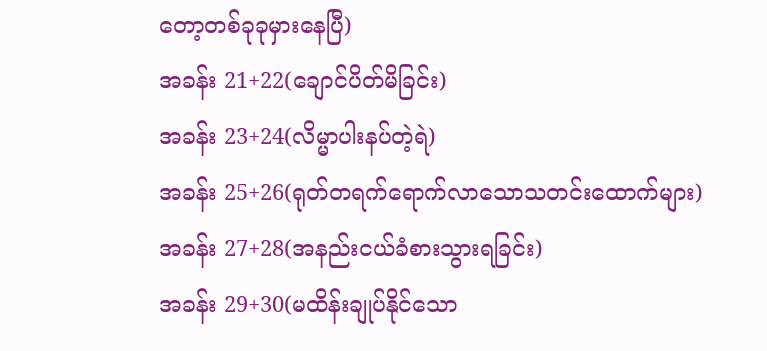တော့တစ်ခုခုမှားနေပြီ)
အခန်း 21+22(ချောင်ပိတ်မိခြင်း)
အခန်း 23+24(လိမ္မာပါးနပ်တဲ့ရဲ)
အခန်း 25+26(ရုတ်တရက်ရောက်လာသောသတင်းထောက်များ)
အခန်း 27+28(အနည်းငယ်ခံစားသွားရခြင်း)
အခန်း 29+30(မထိန်းချုပ်နိုင်သော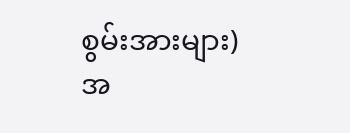စွမ်းအားများ)
အ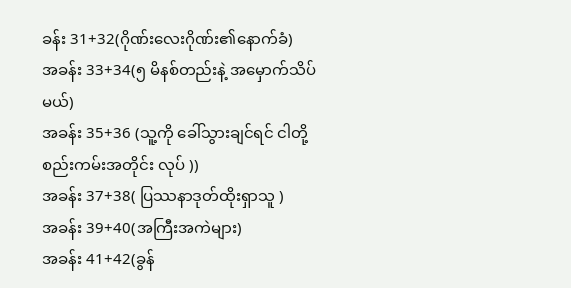ခန်း 31+32(ဂိုဏ်းလေးဂိုဏ်း၏နောက်ခံ)
အခန်း 33+34(၅ မိနစ်တည်းနဲ့ အမှောက်သိပ်မယ်)
အခန်း 35+36 (သူ့ကို ခေါ်သွားချင်ရင် ငါတို့ စည်းကမ်းအတိုင်း လုပ် ))
အခန်း 37+38( ပြဿနာဒုတ်ထိုးရှာသူ )
အခန်း 39+40(အကြီးအကဲများ)
အခန်း 41+42(ခွန်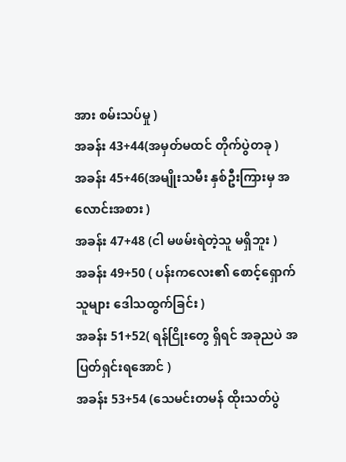အား စမ်းသပ်မှု )
အခန်း 43+44(အမှတ်မထင် တိုက်ပွဲတခု )
အခန်း 45+46(အမျိုးသမီး နှစ်ဦးကြားမှ အလောင်းအစား )
အခန်း 47+48 (ငါ မဖမ်းရဲတဲ့သူ မရှိဘူး )
အခန်း 49+50 ( ပန်းကလေး၏ စောင့်ရှောက်သူများ ဒေါသထွက်ခြင်း )
အခန်း 51+52( ရန်ငြိုးတွေ ရှိရင် အခုညပဲ အပြတ်ရှင်းရအောင် )
အခန်း 53+54 (သေမင်းတမန် ထိုးသတ်ပွဲ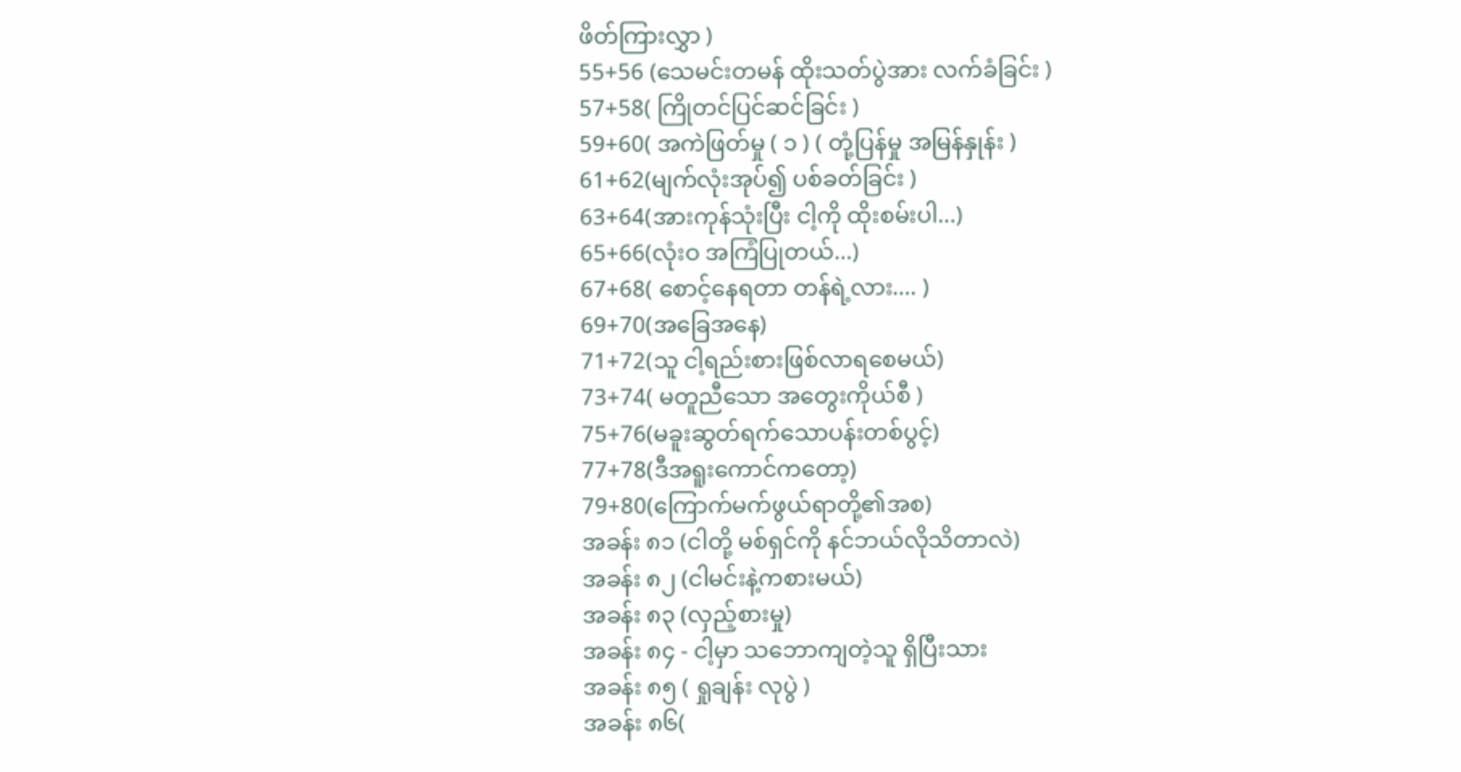ဖိတ်ကြားလွှာ )
55+56 (သေမင်းတမန် ထိုးသတ်ပွဲအား လက်ခံခြင်း )
57+58( ကြိုတင်ပြင်ဆင်ခြင်း )
59+60( အကဲဖြတ်မှု ( ၁ ) ( တုံ့ပြန်မှု အမြန်နှုန်း )
61+62(မျက်လုံးအုပ်၍ ပစ်ခတ်ခြင်း )
63+64(အားကုန်သုံးပြီး ငါ့ကို ထိုးစမ်းပါ...)
65+66(လုံးဝ အကြံပြုတယ်...)
67+68( စောင့်နေရတာ တန်ရဲ့လား.... )
69+70(အခြေအနေ)
71+72(သူ ငါ့ရည်းစားဖြစ်လာရစေမယ်)
73+74( မတူညီသော အတွေးကိုယ်စီ )
75+76(မခူးဆွတ်ရက်သောပန်းတစ်ပွင့်)
77+78(ဒီအရူးကောင်ကတော့)
79+80(ကြောက်မက်ဖွယ်ရာတို့၏အစ)
အခန်း ၈၁ (ငါတို့ မစ်ရှင်ကို နင်ဘယ်လိုသိတာလဲ)
အခန်း ၈၂ (ငါမင်းနဲ့ကစားမယ်)
အခန်း ၈၃ (လှည့်စားမှု)
အခန်း ၈၄ - ငါ့မှာ သဘောကျတဲ့သူ ရှိပြီးသား
အခန်း ၈၅ ( ရှုချန်း လုပွဲ )
အခန်း ၈၆(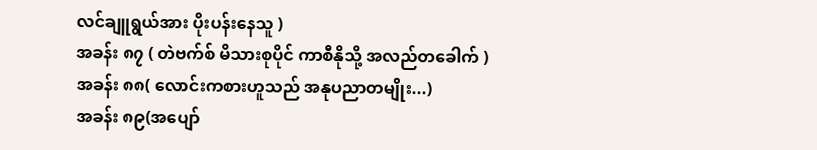လင်ချူရွယ်အား ပိုးပန်းနေသူ )
အခန်း ၈၇ ( တဲဗက်စ် မိသားစုပိုင် ကာစီနိုသို့ အလည်တခေါက် )
အခန်း ၈၈( လောင်းကစားဟူသည် အနုပညာတမျိုး...)
အခန်း ၈၉(အပျော်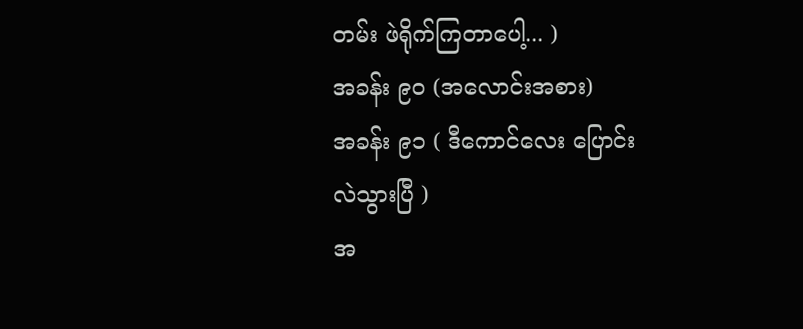တမ်း ဖဲရိုက်ကြတာပေါ့... )
အခန်း ၉၀ (အလောင်းအစား)
အခန်း ၉၁ ( ဒီကောင်လေး ပြောင်းလဲသွားပြီ )
အ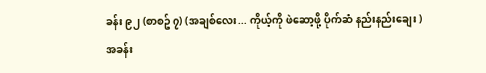ခန်း ၉၂ (စာစဥ် ၇) (အချစ်လေး... ကိုယ့်ကို ဖဲဆော့ဖို့ ပိုက်ဆံ နည်းနည်းချေး )
အခန်း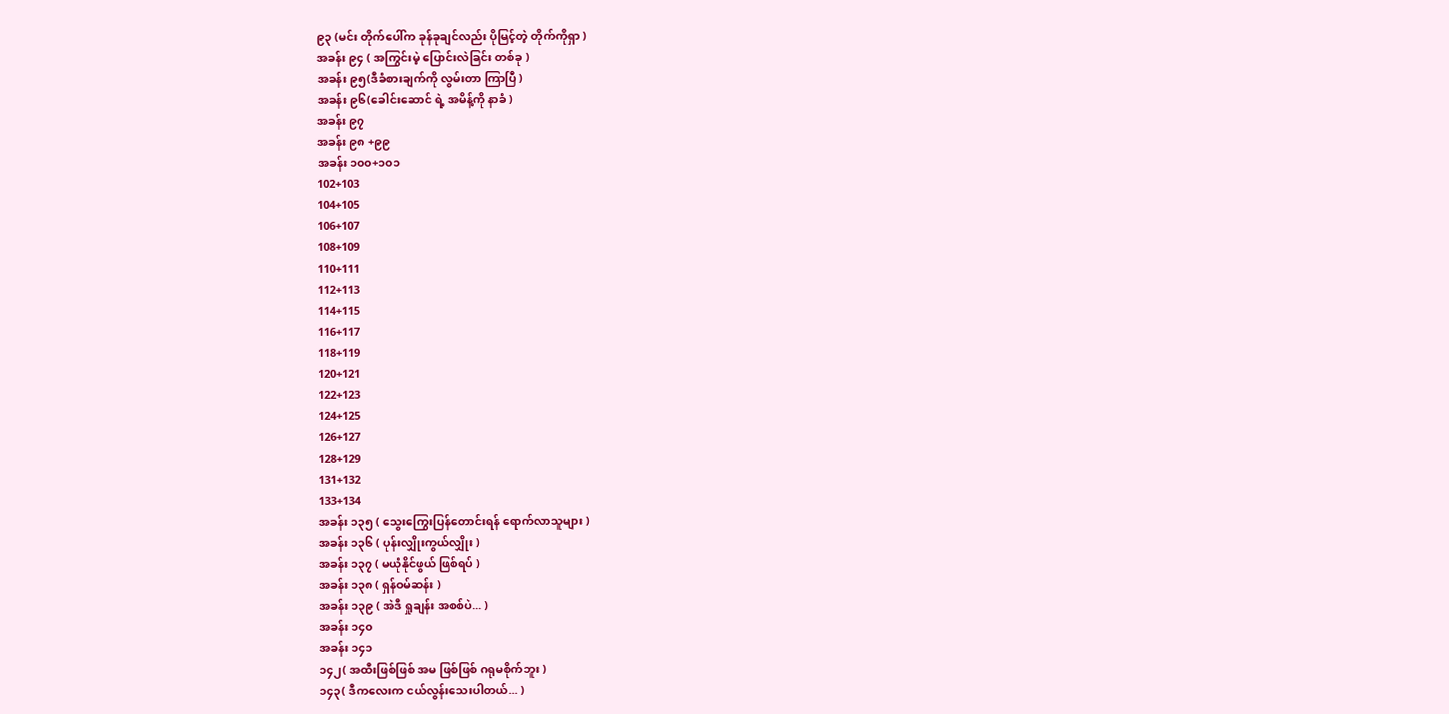၉၃ (မင်း တိုက်ပေါ်က ခုန်ခုချင်လည်း ပိုမြင့်တဲ့ တိုက်ကိုရှာ )
အခန်း ၉၄ ( အကြွင်းမဲ့ ပြောင်းလဲခြင်း တစ်ခု )
အခန်း ၉၅(ဒီခံစားချက်ကို လွမ်းတာ ကြာပြီ )
အခန်း ၉၆(ခေါင်းဆောင် ရဲ့ အမိန့်ကို နာခံ )
အခန်း ၉၇
အခန်း ၉၈ +၉၉
အခန်း ၁၀၀+၁၀၁
102+103
104+105
106+107
108+109
110+111
112+113
114+115
116+117
118+119
120+121
122+123
124+125
126+127
128+129
131+132
133+134
အခန်း ၁၃၅ ( သွေးကြွေးပြန်တောင်းရန် ရောက်လာသူများ )
အခန်း ၁၃၆ ( ပုန်းလျှိုးကွယ်လျှိုး )
အခန်း ၁၃၇ ( မယုံနိုင်ဖွယ် ဖြစ်ရပ် )
အခန်း ၁၃၈ ( ရှန်ဝမ်ဆန်း )
အခန်း ၁၃၉ ( အဲဒီ ရှုချန်း အစစ်ပဲ... )
အခန်း ၁၄၀
အခန်း ၁၄၁
၁၄၂( အထီးဖြစ်ဖြစ် အမ ဖြစ်ဖြစ် ဂရုမစိုက်ဘူး )
၁၄၃( ဒီကလေးက ငယ်လွန်းသေးပါတယ်... )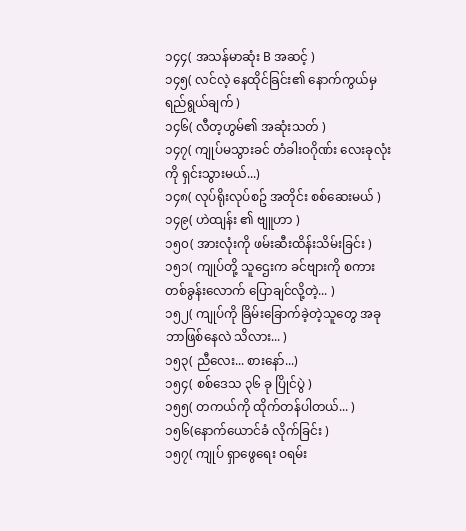၁၄၄( အသန်မာဆုံး B အဆင့် )
၁၄၅( လင်လဲ့ နေထိုင်ခြင်း၏ နောက်ကွယ်မှ ရည်ရွယ်ချက် )
၁၄၆( လီတ့ဟွမ်၏ အဆုံးသတ် )
၁၄၇( ကျုပ်မသွားခင် တံခါးဝဂိုဏ်း လေးခုလုံးကို ရှင်းသွားမယ်...)
၁၄၈( လုပ်ရိုးလုပ်စဥ် အတိုင်း စစ်ဆေးမယ် )
၁၄၉( ဟဲထျန်း ၏ ဗျူဟာ )
၁၅၀( အားလုံးကို ဖမ်းဆီးထိန်းသိမ်းခြင်း )
၁၅၁( ကျုပ်တို့ သူဌေးက ခင်ဗျားကို စကား တစ်ခွန်းလောက် ပြောချင်လို့တဲ့... )
၁၅၂( ကျုပ်ကို ခြိမ်းခြောက်ခဲ့တဲ့သူတွေ အခု ဘာဖြစ်နေလဲ သိလား... )
၁၅၃( ညီလေး... စားနော်...)
၁၅၄( စစ်ဒေသ ၃၆ ခု ပြိုင်ပွဲ )
၁၅၅( တကယ်ကို ထိုက်တန်ပါတယ်... )
၁၅၆(နောက်ယောင်ခံ လိုက်ခြင်း )
၁၅၇( ကျုပ် ရှာဖွေရေး ဝရမ်း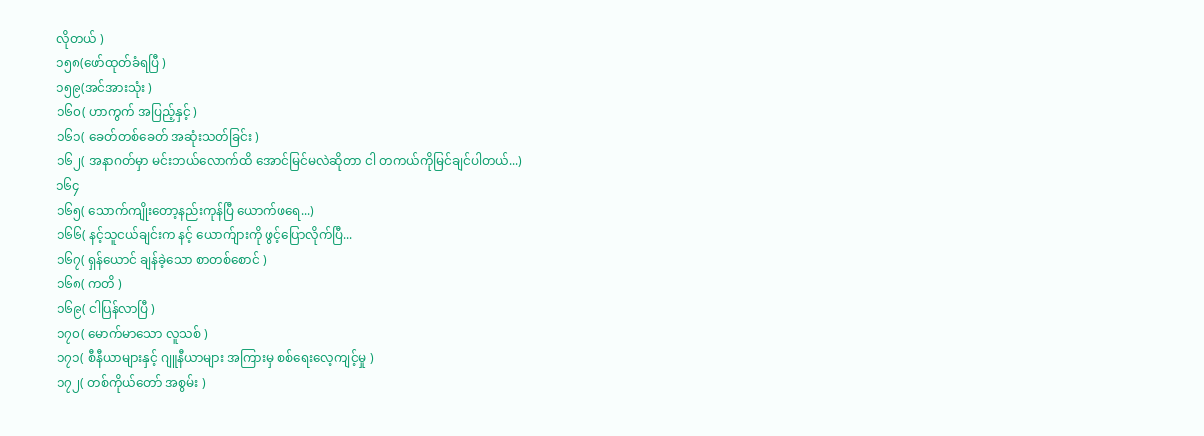လိုတယ် )
၁၅၈(ဖော်ထုတ်ခံရပြီ )
၁၅၉(အင်အားသုံး )
၁၆၀( ဟာကွက် အပြည့်နှင့် )
၁၆၁( ခေတ်တစ်ခေတ် အဆုံးသတ်ခြင်း )
၁၆၂( အနာဂတ်မှာ မင်းဘယ်လောက်ထိ အောင်မြင်မလဲဆိုတာ ငါ တကယ်ကိုမြင်ချင်ပါတယ်...)
၁၆၄
၁၆၅( သောက်ကျိုးတော့နည်းကုန်ပြီ ယောက်ဖရေ...)
၁၆၆( နင့်သူငယ်ချင်းက နင့် ယောက်ျားကို ဖွင့်ပြောလိုက်ပြီ...
၁၆၇( ရှန်ယောင် ချန်ခဲ့သော စာတစ်စောင် )
၁၆၈( ကတိ )
၁၆၉( ငါပြန်လာပြီ )
၁၇၀( မောက်မာသော လူသစ် )
၁၇၁( စီနီယာများနှင့် ဂျူနီယာများ အကြားမှ စစ်ရေးလေ့ကျင့်မှု )
၁၇၂( တစ်ကိုယ်တော် အစွမ်း )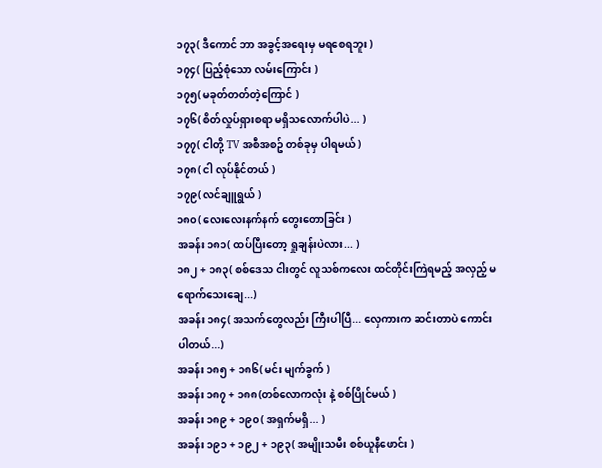၁၇၃( ဒီကောင် ဘာ အခွင့်အရေးမှ မရစေရဘူး )
၁၇၄( ပြည့်စုံသော လမ်းကြောင်း )
၁၇၅( မခုတ်တတ်တဲ့ကြောင် )
၁၇၆( စိတ်လှုပ်ရှားစရာ မရှိသလောက်ပါပဲ... )
၁၇၇( ငါတို့ TV အစီအစဥ် တစ်ခုမှ ပါရမယ် )
၁၇၈( ငါ လုပ်နိုင်တယ် )
၁၇၉( လင်ချူရွယ် )
၁၈၀( လေးလေးနက်နက် တွေးတောခြင်း )
အခန်း ၁၈၁( ထပ်ပြီးတော့ ရှုချန်းပဲလား... )
၁၈၂ + ၁၈၃( စစ်ဒေသ ငါးတွင် လူသစ်ကလေး ထင်တိုင်းကြဲရမည့် အလှည့် မရောက်သေးချေ...)
အခန်း ၁၈၄( အသက်တွေလည်း ကြီးပါပြီ... လှေကားက ဆင်းတာပဲ ကောင်းပါတယ်...)
အခန်း ၁၈၅ + ၁၈၆( မင်း မျက်ခွက် )
အခန်း ၁၈၇ + ၁၈၈(တစ်လောကလုံး နဲ့ စစ်ပြိုင်မယ် )
အခန်း ၁၈၉ + ၁၉၀( အရှက်မရှိ... )
အခန်း ၁၉၁ + ၁၉၂ + ၁၉၃( အမျိုးသမီး စစ်ယူနီဖောင်း )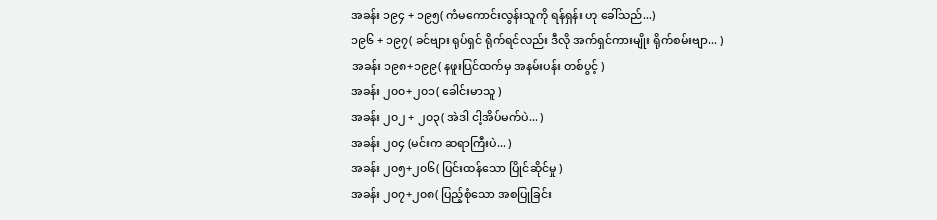အခန်း ၁၉၄ + ၁၉၅( ကံမကောင်းလွန်းသူကို ရန်ရှန်း ဟု ခေါ်သည်...)
၁၉၆ + ၁၉၇( ခင်ဗျား ရုပ်ရှင် ရိုက်ရင်လည်း ဒီလို အက်ရှင်ကားမျိုး ရိုက်စမ်းဗျာ... )
အခန်း ၁၉၈+၁၉၉( နဖူးပြင်ထက်မှ အနမ်းပန်း တစ်ပွင့် )
အခန်း ၂၀၀+၂၀၁( ခေါင်းမာသူ )
အခန်း ၂၀၂ + ၂၀၃( အဲဒါ ငါ့အိပ်မက်ပဲ... )
အခန်း ၂၀၄ (မင်းက ဆရာကြီးပဲ... )
အခန်း ၂၀၅+၂၀၆( ပြင်းထန်သော ပြိုင်ဆိုင်မှု )
အခန်း ၂၀၇+၂၀၈( ပြည့်စုံသော အစပြုခြင်း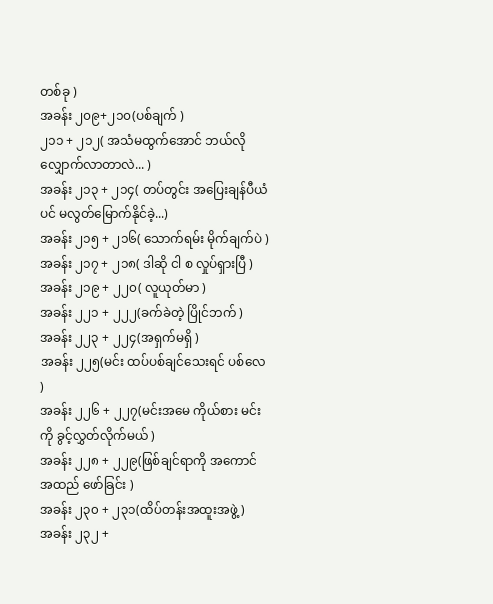တစ်ခု )
အခန်း ၂၀၉+၂၁၀(ပစ်ချက် )
၂၁၁ + ၂၁၂( အသံမထွက်အောင် ဘယ်လို လျှောက်လာတာလဲ... )
အခန်း ၂၁၃ + ၂၁၄( တပ်တွင်း အပြေးချန်ပီယံပင် မလွတ်မြောက်နိုင်ခဲ့...)
အခန်း ၂၁၅ + ၂၁၆( သောက်ရမ်း မိုက်ချက်ပဲ )
အခန်း ၂၁၇ + ၂၁၈( ဒါဆို ငါ စ လှုပ်ရှားပြီ )
အခန်း ၂၁၉ + ၂၂၀( လူယုတ်မာ )
အခန်း ၂၂၁ + ၂၂၂(ခက်ခဲတဲ့ ပြိုင်ဘက် )
အခန်း ၂၂၃ + ၂၂၄(အရှက်မရှိ )
အခန်း ၂၂၅(မင်း ထပ်ပစ်ချင်သေးရင် ပစ်လေ )
အခန်း ၂၂၆ + ၂၂၇(မင်းအမေ ကိုယ်စား မင်းကို ခွင့်လွှတ်လိုက်မယ် )
အခန်း ၂၂၈ + ၂၂၉(ဖြစ်ချင်ရာကို အကောင်အထည် ဖော်ခြင်း )
အခန်း ၂၃၀ + ၂၃၁(ထိပ်တန်းအထူးအဖွဲ့ )
အခန်း ၂၃၂ +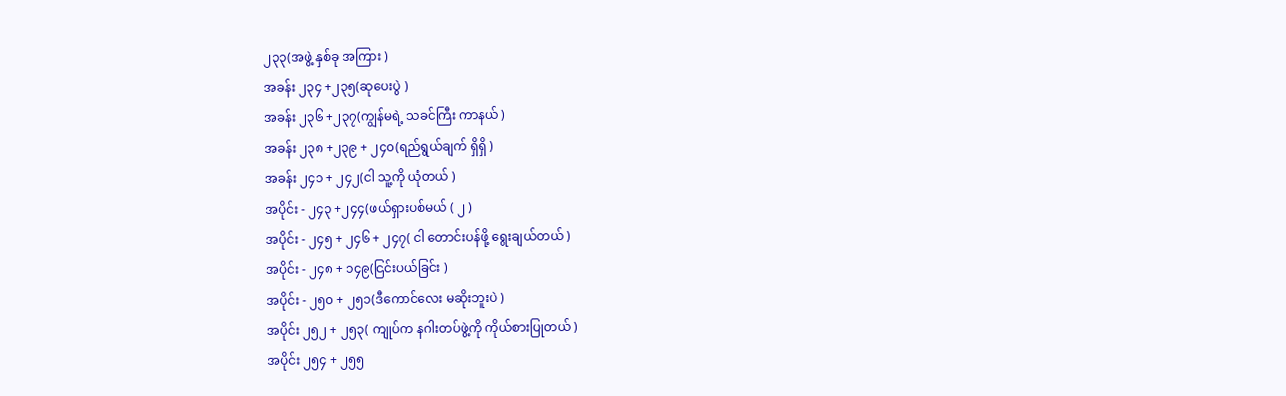၂၃၃(အဖွဲ့ နှစ်ခု အကြား )
အခန်း ၂၃၄ +၂၃၅(ဆုပေးပွဲ )
အခန်း ၂၃၆ +၂၃၇(ကျွန်မရဲ့ သခင်ကြီး ကာနယ် )
အခန်း ၂၃၈ +၂၃၉ + ၂၄၀(ရည်ရွယ်ချက် ရှိရှိ )
အခန်း ၂၄၁ + ၂၄၂(ငါ သူ့ကို ယုံတယ် )
အပိုင်း - ၂၄၃ +၂၄၄(ဖယ်ရှားပစ်မယ် ( ၂ )
အပိုင်း - ၂၄၅ + ၂၄၆ + ၂၄၇( ငါ တောင်းပန်ဖို့ ရွေးချယ်တယ် )
အပိုင်း - ၂၄၈ + ၁၄၉(ငြင်းပယ်ခြင်း )
အပိုင်း - ၂၅၀ + ၂၅၁(ဒီကောင်လေး မဆိုးဘူးပဲ )
အပိုင်း ၂၅၂ + ၂၅၃( ကျုပ်က နဂါးတပ်ဖွဲ့ကို ကိုယ်စားပြုတယ် )
အပိုင်း ၂၅၄ + ၂၅၅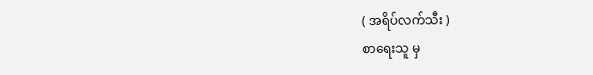( အရိပ်လက်သီး )
စာရေးသူ မှ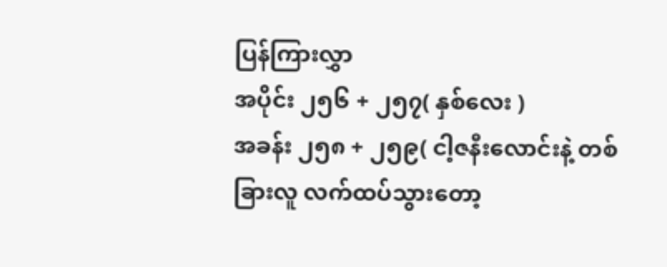ပြန်ကြားလွှာ
အပိုင်း ၂၅၆ + ၂၅၇( နှစ်လေး )
အခန်း ၂၅၈ + ၂၅၉( ငါ့ဇနီးလောင်းနဲ့ တစ်ခြားလူ လက်ထပ်သွားတော့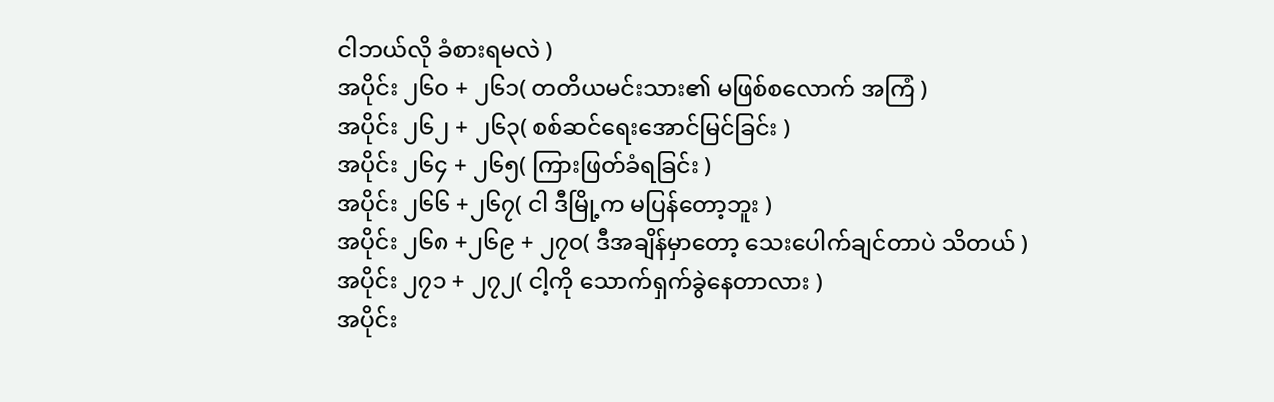ငါဘယ်လို ခံစားရမလဲ )
အပိုင်း ၂၆၀ + ၂၆၁( တတိယမင်းသား၏ မဖြစ်စလောက် အကြံ )
အပိုင်း ၂၆၂ + ၂၆၃( စစ်ဆင်ရေးအောင်မြင်ခြင်း )
အပိုင်း ၂၆၄ + ၂၆၅( ကြားဖြတ်ခံရခြင်း )
အပိုင်း ၂၆၆ +၂၆၇( ငါ ဒီမြို့က မပြန်တော့ဘူး )
အပိုင်း ၂၆၈ +၂၆၉ + ၂၇၀( ဒီအချိန်မှာတော့ သေးပေါက်ချင်တာပဲ သိတယ် )
အပိုင်း ၂၇၁ + ၂၇၂( ငါ့ကို သောက်ရှက်ခွဲနေတာလား )
အပိုင်း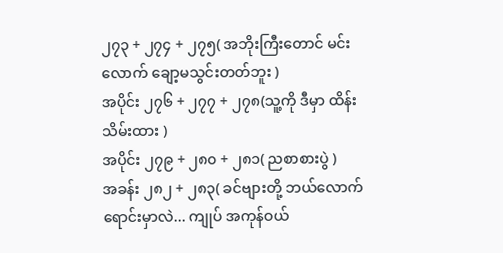၂၇၃ + ၂၇၄ + ၂၇၅( အဘိုးကြီးတောင် မင်းလောက် ချော့မသွင်းတတ်ဘူး )
အပိုင်း ၂၇၆ + ၂၇၇ + ၂၇၈(သူ့ကို ဒီမှာ ထိန်းသိမ်းထား )
အပိုင်း ၂၇၉ + ၂၈၀ + ၂၈၁( ညစာစားပွဲ )
အခန်း ၂၈၂ + ၂၈၃( ခင်ဗျားတို့ ဘယ်လောက်ရောင်းမှာလဲ... ကျုပ် အကုန်ဝယ်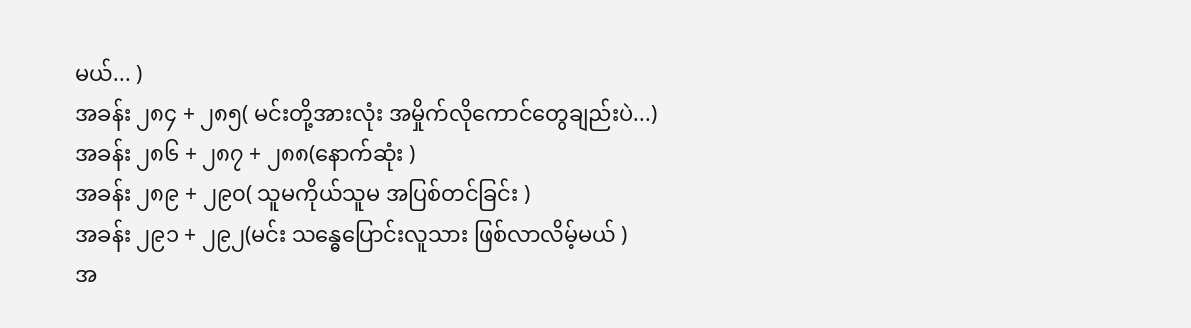မယ်... )
အခန်း ၂၈၄ + ၂၈၅( မင်းတို့အားလုံး အမှိုက်လိုကောင်တွေချည်းပဲ...)
အခန်း ၂၈၆ + ၂၈၇ + ၂၈၈(နောက်ဆုံး )
အခန်း ၂၈၉ + ၂၉၀( သူမကိုယ်သူမ အပြစ်တင်ခြင်း )
အခန်း ၂၉၁ + ၂၉၂(မင်း သန္ဓေပြောင်းလူသား ဖြစ်လာလိမ့်မယ် )
အ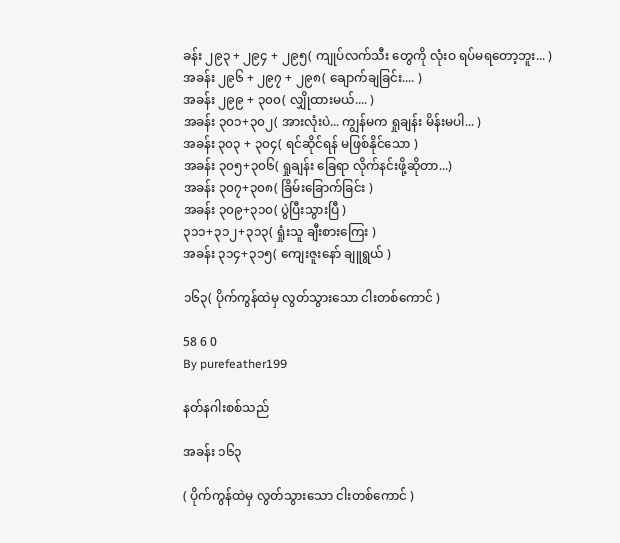ခန်း ၂၉၃ + ၂၉၄ + ၂၉၅( ကျုပ်လက်သီး တွေကို လုံးဝ ရပ်မရတော့ဘူး... )
အခန်း ၂၉၆ + ၂၉၇ + ၂၉၈( ချောက်ချခြင်း.... )
အခန်း ၂၉၉ + ၃၀၀( လျှိုထားမယ်.... )
အခန်း ၃၀၁+၃၀၂( အားလုံးပဲ... ကျွန်မက ရှုချန်း မိန်းမပါ... )
အခန်း ၃၀၃ + ၃၀၄( ရင်ဆိုင်ရန် မဖြစ်နိုင်သော )
အခန်း ၃၀၅+၃၀၆( ရှုချန်း ခြေရာ လိုက်နင်းဖို့ဆိုတာ...)
အခန်း ၃၀၇+၃၀၈( ခြိမ်းခြောက်ခြင်း )
အခန်း ၃၀၉+၃၁၀( ပွဲပြီးသွားပြီ )
၃၁၁+၃၁၂+၃၁၃( ရှုံးသူ ချီးစားကြေး )
အခန်း ၃၁၄+၃၁၅( ကျေးဇူးနော် ချူရွယ် )

၁၆၃( ပိုက်ကွန်ထဲမှ လွတ်သွားသော ငါးတစ်ကောင် )

58 6 0
By purefeather199

နတ်နဂါးစစ်သည်

အခန်း ၁၆၃

( ပိုက်ကွန်ထဲမှ လွတ်သွားသော ငါးတစ်ကောင် )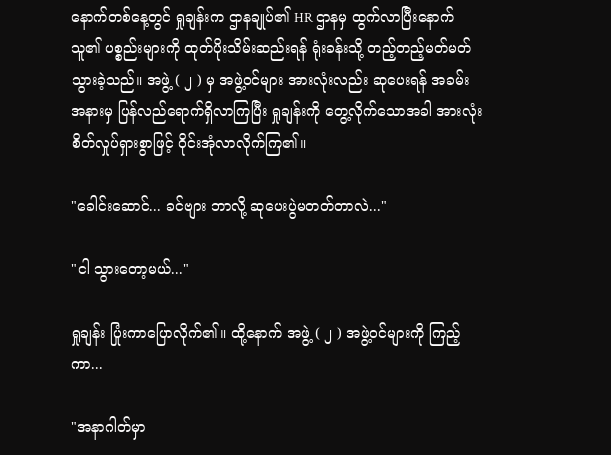နောက်တစ်နေ့တွင် ရှုချန်းက ဌာနချုပ်၏ HR ဌာနမှ ထွက်လာပြီးနောက် သူ၏ ပစ္စည်းများကို ထုတ်ပိုးသိမ်းဆည်း‌ရန် ရုံးခန်းသို့ တည့်တည့်မတ်မတ်သွားခဲ့သည်။ အဖွဲ့ ( ၂ ) မှ အဖွဲ့ဝင်များ အားလုံးလည်း ဆုပေးရန် အခမ်းအနားမှ ပြန်လည်ရောက်ရှိလာကြပြီး ရှုချန်းကို တွေ့လိုက်သောအခါ အားလုံး စိတ်လှုပ်ရှားစွာဖြင့် ဝိုင်းအုံလာလိုက်ကြ၏။

"ခေါင်းဆောင်... ခင်ဗျား ဘာလို့ ဆုပေးပွဲမတတ်တာလဲ..."

"ငါ သွားတော့မယ်..."

ရှုချန်း ပြုံးကာပြောလိုက်၏။ ထို့နောက် အဖွဲ့ ( ၂ ) အဖွဲ့ဝင်များကို ကြည့်ကာ...

"အနာဂါတ်မှာ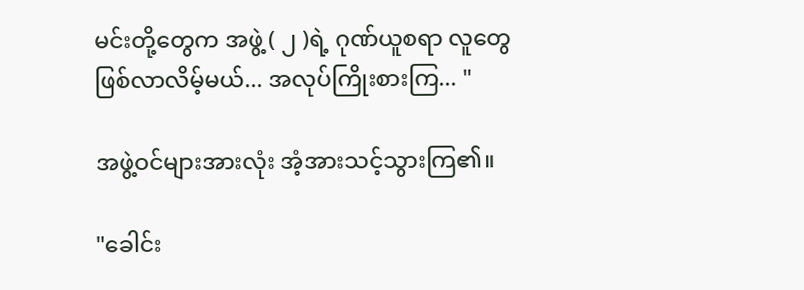မင်းတို့တွေက အဖွဲ့ ( ၂ )ရဲ့ ဂုဏ်ယူစရာ လူတွေ ဖြစ်လာလိမ့်မယ်... အလုပ်ကြိုးစားကြ... "

အဖွဲ့ဝင်များအားလုံး အံ့အားသင့်သွားကြ၏။

"ခေါင်း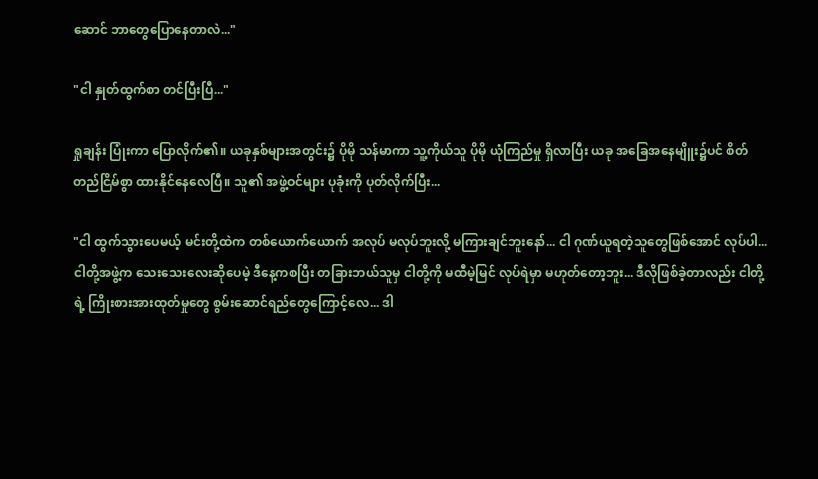ဆောင် ဘာတွေပြောနေတာလဲ..."

"ငါ နှုတ်ထွက်စာ တင်ပြီးပြီ..."

ရှုချန်း ပြုံးကာ ပြောလိုက်၏။ ယခုနှစ်များအတွင်း၌ ပိုမို သန်မာကာ သူ့ကိုယ်သူ ပိုမို ယုံကြည်မှု ရှိလာပြီး ယခု အခြေအနေမျိူး၌ပင် စိတ်တည်ငြိမ်စွာ ထားနိုင်နေလေပြီ။ သူ၏ အဖွဲ့ဝင်များ ပုခုံးကို ပုတ်လိုက်ပြီး...

"ငါ ထွက်သွားပေမယ့် မင်းတို့ထဲက တစ်ယောက်ယောက် အလုပ် မလုပ်ဘူးလို့ မကြားချင်ဘူးနော်... ငါ ဂုဏ်ယူရတဲ့သူတွေဖြစ်အောင် လုပ်ပါ... ငါတို့အဖွဲ့က သေးသေးလေးဆိုပေမဲ့ ဒီနေ့ကစပြီး တခြားဘယ်သူမှ ငါတို့ကို မထီမဲ့မြင် လုပ်ရဲမှာ မဟုတ်တော့ဘူး... ဒီလိုဖြစ်ခဲ့တာလည်း ငါတို့ရဲ့ ကြိုးစားအားထုတ်မှုတွေ စွမ်းဆောင်ရည်တွေကြောင့်လေ... ဒါ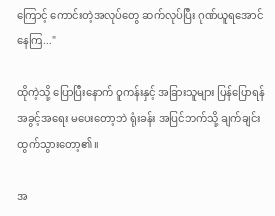ကြောင့် ကောင်းတဲ့အလုပ်တွေ ဆက်လုပ်ပြီး ဂုဏ်ယူရအောင် နေကြ..."

ထိုကဲ့သို့ ပြောပြီးနောက် ဝူကန်းနှင့် အခြားသူများ ပြန်ပြောရန် အခွင့်အရေး မပေးတော့ဘဲ ရုံးခန်း အပြင်ဘက်သို့ ချက်ချင်း ထွက်သွားတော့၏။

အ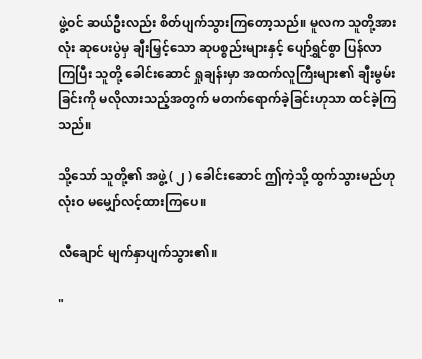ဖွဲ့ဝင် ဆယ်ဦးလည်း စိတ်ပျက်သွားကြတော့သည်။ မူလက သူတို့အားလုံး ဆုပေးပွဲမှ ချီးမြှင့်သော ဆုပစ္စည်းများနှင့် ပျော်ရွှင်စွာ ပြန်လာကြပြီး သူတို့ ခေါင်းဆောင် ရှုချန်းမှာ အထက်လူကြီးများ၏ ချီးမွမ်းခြင်းကို မလိုလားသည့်အတွက် မတက်ရောက်ခဲ့ခြင်းဟုသာ ထင်ခဲ့ကြသည်။

သို့သော် သူတို့၏ အဖွဲ့ ( ၂ ) ခေါင်းဆောင် ဤကဲ့သို့ ထွက်သွားမည်ဟု လုံးဝ မမျှော်လင့်ထားကြပေ။

လီချောင် မျက်နှာပျက်သွား၏။

"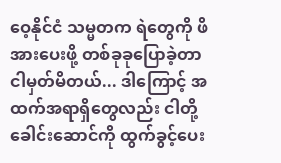ဝေ့နိုင်ငံ သမ္မတက ရဲတွေကို ဖိအားပေးဖို့ တစ်ခုခုပြောခဲ့တာ ငါမှတ်မိတယ်... ဒါကြောင့် အထက်အရာရှိတွေလည်း ငါတို့ ခေါင်းဆောင်ကို ထွက်ခွင့်ပေး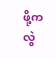ဖို့က လွဲ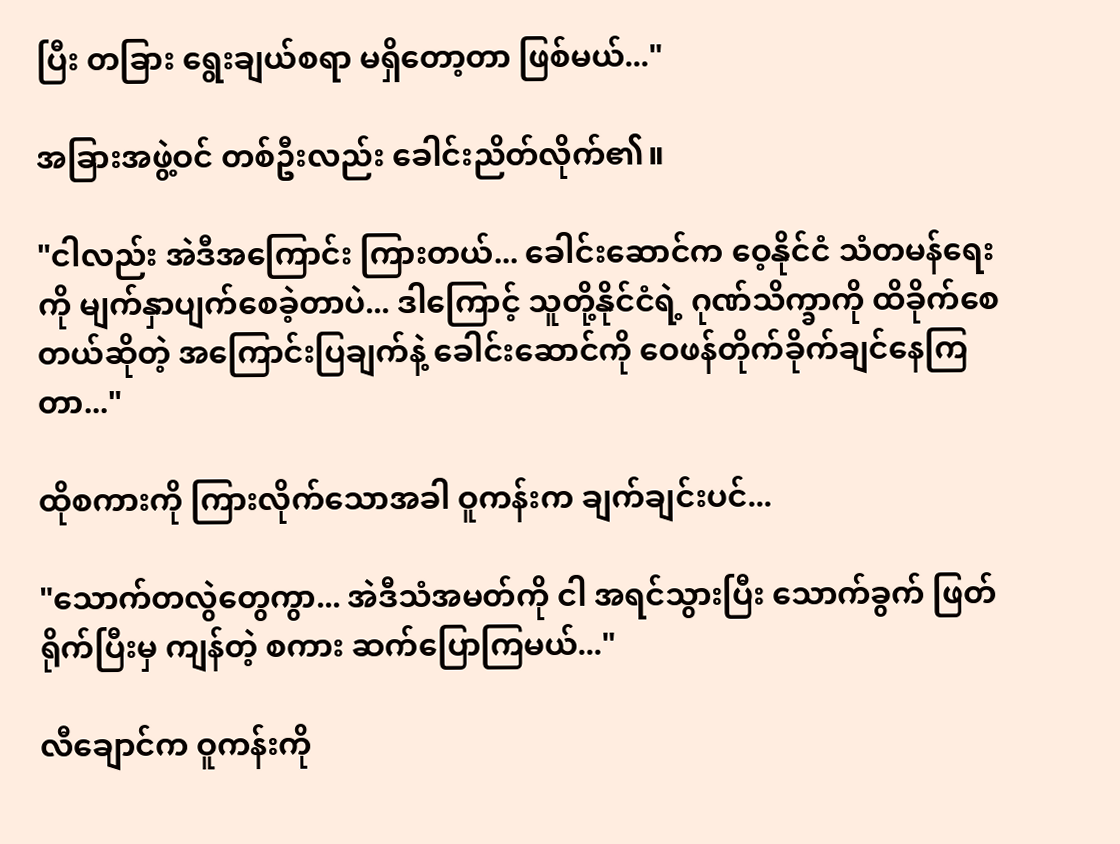ပြီး တခြား ရွေးချယ်စရာ မရှိတော့တာ ဖြစ်မယ်..."

အခြားအဖွဲ့ဝင် တစ်ဦးလည်း ခေါင်းညိတ်လိုက်၏။

"ငါလည်း အဲဒီအကြောင်း ကြားတယ်... ခေါင်းဆောင်က ဝေ့နိုင်ငံ သံတမန်ရေးကို မျက်နှာပျက်စေခဲ့တာပဲ... ဒါကြောင့် သူတို့နိုင်ငံရဲ့ ဂုဏ်သိက္ခာကို ထိခိုက်စေတယ်ဆိုတဲ့ အကြောင်းပြချက်နဲ့ ခေါင်းဆောင်ကို ဝေဖန်တိုက်ခိုက်ချင်နေကြတာ..."

ထိုစကားကို ကြားလိုက်သောအခါ ဝူကန်းက ချက်ချင်းပင်...

"သောက်တလွဲတွေကွာ... အဲဒီသံအမတ်ကို ငါ အရင်သွားပြီး သောက်ခွက် ဖြတ်ရိုက်ပြီးမှ ကျန်တဲ့ စကား ဆက်ပြောကြမယ်..."

လီချောင်က ဝူကန်းကို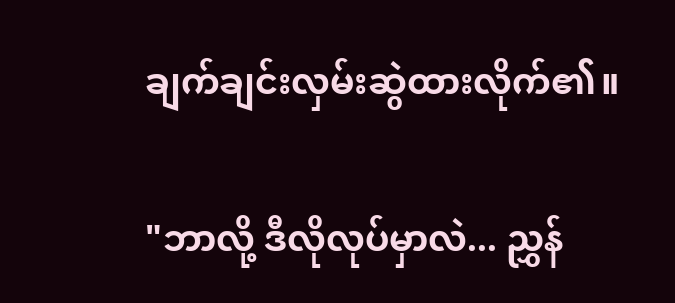ချက်ချင်းလှမ်းဆွဲထားလိုက်၏။

"ဘာလို့ ဒီလိုလုပ်မှာလဲ... ညွှန်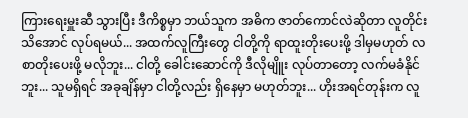ကြားရေးမှူးဆီ သွားပြီး ဒီကိစ္စမှာ ဘယ်သူက အဓိက ဇာတ်ကောင်လဲဆိုတာ လူတိုင်း သိအောင် လုပ်ရမယ်... အထက်လူကြီးတွေ ငါတို့ကို ရာထူးတိုးပေးဖို့ ဒါမှမဟုတ် လစာတိုးပေးဖို့ မလိုဘူး... ငါတို့ ခေါင်းဆောင်ကို ဒီလိုမျိူး လုပ်တာတော့ လက်မခံနိုင်ဘူး... သူမရှိရင် အခုချိန်မှာ ငါတို့လည်း ရှိနေမှာ မဟုတ်ဘူး... ဟိုးအရင်တုန်းက လူ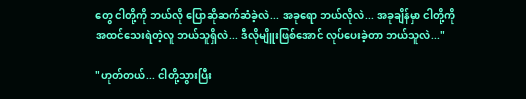တွေ ငါတို့ကို ဘယ်လို ပြောဆိုဆက်ဆံခဲ့လဲ... အခုရော ဘယ်လိုလဲ... အခုချိန်မှာ ငါတို့ကို အထင်သေးရဲတဲ့လူ ဘယ်သူရှိလဲ... ဒီလိုမျိူးဖြစ်အောင် လုပ်ပေးခဲ့တာ ဘယ်သူလဲ..."

"ဟုတ်တယ်... ငါတို့သွားပြီး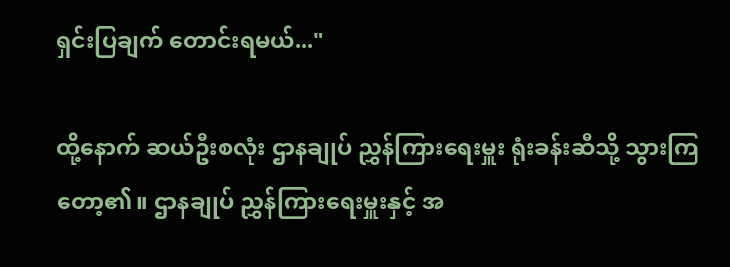ရှင်းပြချက် တောင်းရမယ်..."

ထို့နောက် ဆယ်ဦးစလုံး ဌာနချုပ် ညွှန်ကြားရေးမှူး ရုံးခန်းဆီသို့ သွားကြတော့၏။ ဌာနချုပ် ညွှန်ကြားရေးမှူးနှင့် အ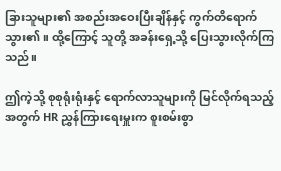ခြားသူများ၏ အစည်းအဝေးပြီးချိန်နှင့် ကွက်တိရောက်သွား၏။ ထို့ကြောင့် သူတို့ အခန်းရှေ့သို့ ပြေးသွားလိုက်ကြသည်။

ဤကဲ့သို့ စုစုရုံးရုံးနှင့် ရောက်လာသူများကို မြင်လိုက်ရသည့်အတွက် HR ညွှန်ကြားရေးမှူးက စူးစမ်းစွာ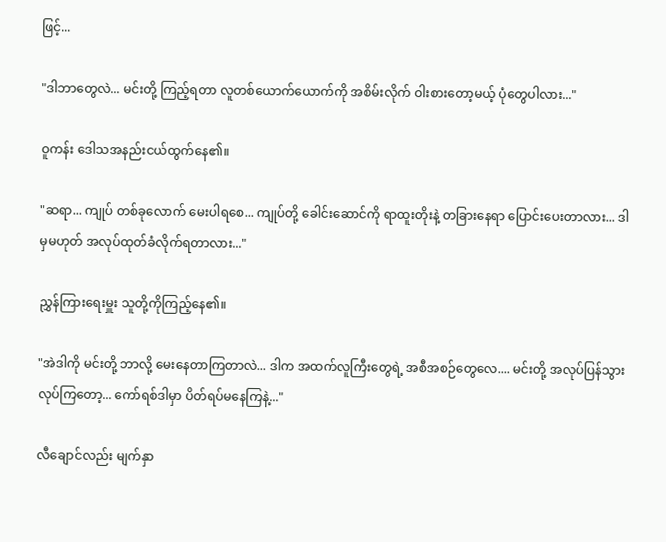ဖြင့်...

"ဒါဘာတွေလဲ... မင်းတို့ ကြည့်ရတာ လူတစ်ယောက်ယောက်ကို အစိမ်းလိုက် ဝါးစားတော့မယ့် ပုံတွေပါလား..."

ဝူကန်း ဒေါသအနည်းငယ်ထွက်နေ၏။

"ဆရာ... ကျုပ် တစ်ခုလောက် မေးပါရစေ... ကျုပ်တို့ ခေါင်းဆောင်ကို ရာထူးတိုးနဲ့ တခြားနေရာ ပြောင်းပေးတာလား... ဒါမှမဟုတ် အလုပ်ထုတ်ခံလိုက်ရတာလား..."

ညွှန်ကြားရေးမှူး သူတို့ကိုကြည့်နေ၏။

"အဲဒါကို မင်းတို့ ဘာလို့ မေးနေတာကြတာလဲ... ဒါက အထက်လူကြီးတွေရဲ့ အစီအစဉ်တွေလေ.... မင်းတို့ အလုပ်ပြန်သွားလုပ်ကြတော့... ကော်ရစ်ဒါမှာ ပိတ်ရပ်မနေကြနဲ့..."

လီချောင်လည်း မျက်နှာ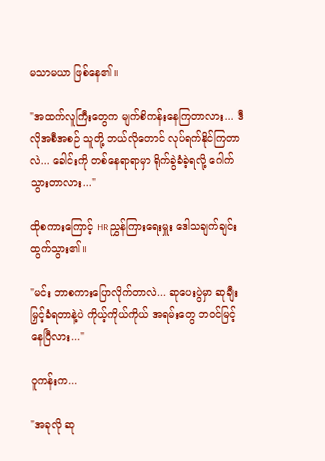မသာမယာ ဖြစ်‌နေ၏။

"အထက်လူကြီးတွေက မျက်စိကန်းနေကြတာလား... ဒီလိုအစီအစဉ် သူတို့ ဘယ်လိုတောင် လုပ်ရက်နိုင်ကြတာလဲ... ခေါင်းကို တစ်နေ‌ရာရာမှာ ရိုက်ခွဲခံခဲ့ရလို့ ဂေါက်သွားတာလား..."

ထိုစကားကြောင့် HR ညွှန်ကြားရေးမှူး ဒေါသချက်ချင်း ထွက်သွား၏။

"မင်း ဘာစကားပြောလိုက်တာလဲ... ဆုပေးပွဲမှာ ဆုချီးမြှင့်ခံရတာနဲ့ပဲ ကိုယ့်ကိုယ်ကိုယ် အရမ်းတွေ ဘဝင်မြင့်နေပြီလား..."

ဝူကန်းက...

"အခုလို ဆု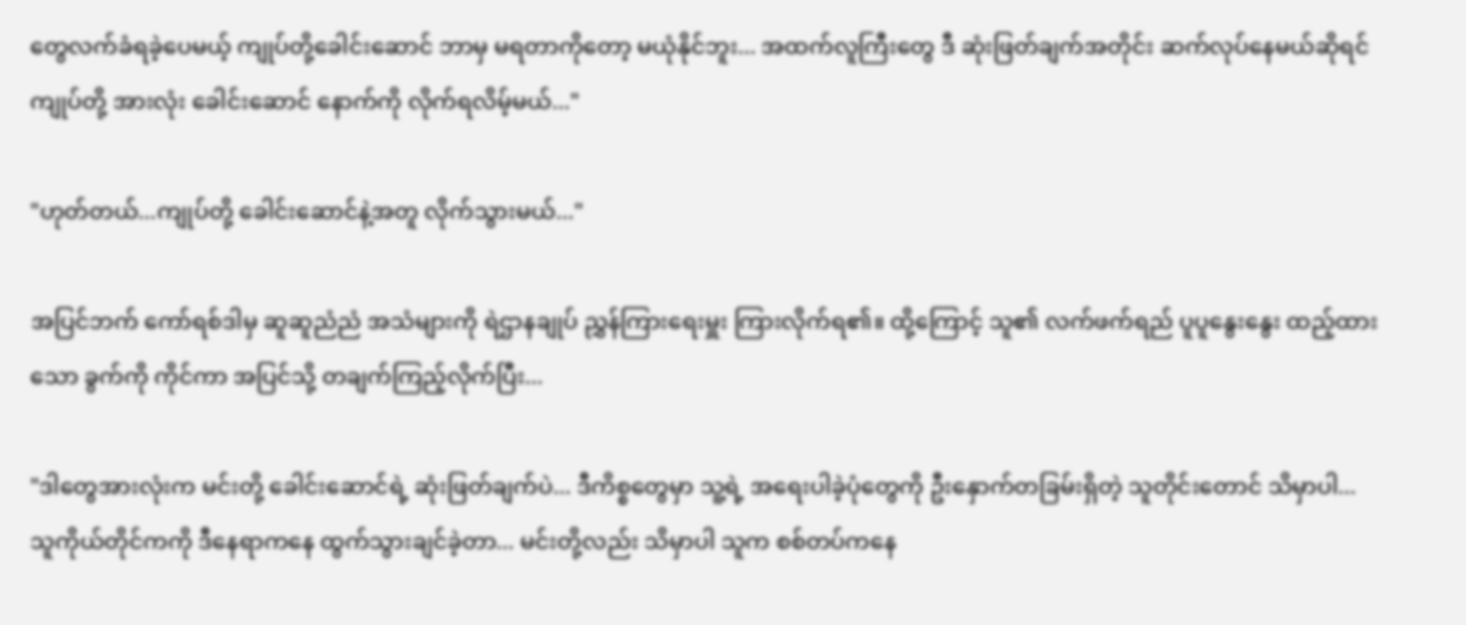တွေလက်ခံရခဲ့ပေမယ့် ကျုပ်တို့ခေါင်းဆောင် ဘာမှ မရတာကိုတော့ မယုံနိုင်ဘူး... အထက်လူကြီးတွေ ဒီ ဆုံးဖြတ်ချက်အတိုင်း ဆက်လုပ်နေမယ်ဆိုရင် ကျုပ်တို့ အားလုံး ခေါင်းဆောင် နောက်ကို လိုက်ရလိမ့်မယ်..."

"ဟုတ်တယ်...ကျုပ်တို့ ခေါင်းဆောင်နဲ့အတူ လိုက်သွားမယ်..."

အပြင်ဘက် ကော်ရစ်ဒါမှ ဆူဆူညံညံ အသံများကို ရဲဌာနချုပ် ညွှန်ကြားရေးမှူး ကြားလိုက်ရ၏။ ထို့ကြောင့် သူ၏ လက်ဖက်ရည် ပူပူနွေးနွေး ထည့်ထားသော ခွက်ကို ကိုင်ကာ အပြင်သို့ တချက်ကြည့်လိုက်ပြီး...

"ဒါတွေအားလုံးက မင်းတို့ ခေါင်းဆောင်ရဲ့ ဆုံးဖြတ်ချက်ပဲ... ဒီကိစ္စတွေမှာ သူ့ရဲ့ အရေးပါခဲ့ပုံတွေကို ဦးနှောက်တခြမ်းရှိတဲ့ သူတိုင်းတောင် သိမှာပါ... သူကိုယ်တိုင်ကကို ဒီနေရာကနေ ထွက်သွားချင်ခဲ့တာ... မင်းတို့လည်း သိမှာပါ သူက စစ်တပ်ကနေ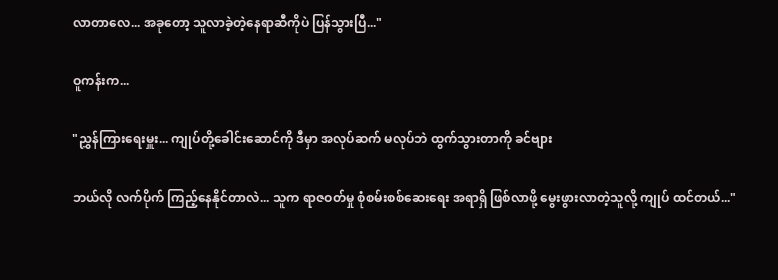လာတာလေ... အခုတော့ သူလာခဲ့တဲ့နေရာဆီကိုပဲ ပြန်သွားပြီ..."

ဝူကန်းက...

"ညွှန်ကြားရေးမှူး... ကျုပ်တို့ခေါင်းဆောင်ကို ဒီမှာ အလုပ်ဆက် မလုပ်ဘဲ ထွက်သွားတာကို ခင်ဗျား

ဘယ်လို လက်ပိုက် ကြည့်နေနိုင်တာလဲ... သူက ရာဇဝတ်မှု စုံစမ်းစစ်ဆေးရေး အရာရှိ ဖြစ်လာဖို့ မွေးဖွားလာတဲ့သူလို့ ကျုပ် ထင်တယ်..."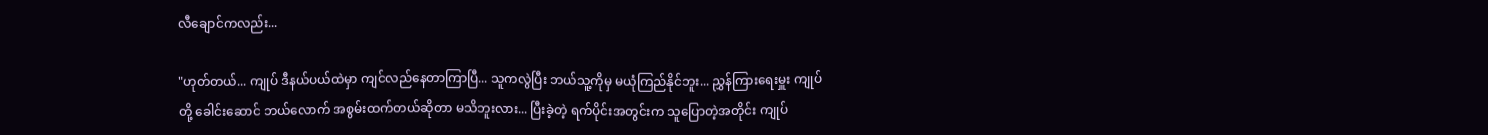လီချောင်ကလည်း...

"ဟုတ်တယ်... ကျုပ် ဒီနယ်‌ပယ်ထဲမှာ ကျင်လည်နေတာကြာပြီ... သူကလွဲပြီး ဘယ်သူ့ကိုမှ မယုံကြည်နိုင်ဘူး... ညွှန်ကြားရေးမှူး ကျုပ်တို့ ခေါင်းဆောင် ဘယ်လောက် အစွမ်းထက်တယ်ဆိုတာ မသိဘူးလား... ပြီးခဲ့တဲ့ ရက်ပိုင်းအတွင်းက သူပြောတဲ့အတိုင်း ကျုပ်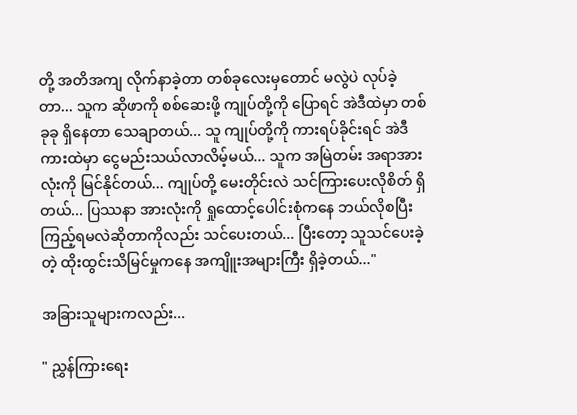တို့ အတိအကျ လိုက်နာခဲ့တာ တစ်ခုလေးမှတောင် မလွဲပဲ လုပ်ခဲ့တာ... သူက ဆိုဖာကို စစ်ဆေးဖို့ ကျုပ်တို့ကို ပြောရင် အဲဒီထဲမှာ တစ်ခုခု ရှိနေတာ သေချာတယ်... သူ ကျုပ်တို့ကို ကားရပ်ခိုင်းရင် အဲဒီကားထဲမှာ ငွေမည်းသယ်လာလိမ့်မယ်... သူက အမြဲတမ်း အရာအားလုံးကို မြင်နိုင်တယ်... ကျုပ်တို့ မေးတိုင်းလဲ သင်ကြားပေးလိုစိတ် ရှိတယ်... ပြဿနာ အားလုံးကို ရှုထောင့်ပေါင်းစုံကနေ ဘယ်လိုစပြီး ကြည့်ရမလဲဆိုတာကိုလည်း သင်ပေးတယ်... ပြီးတော့ သူသင်ပေးခဲ့တဲ့ ထိုးထွင်းသိမြင်မှုကနေ အကျိူးအများကြီး ရှိခဲ့တယ်..."

အခြားသူများကလည်း...

" ညွှန်ကြားရေး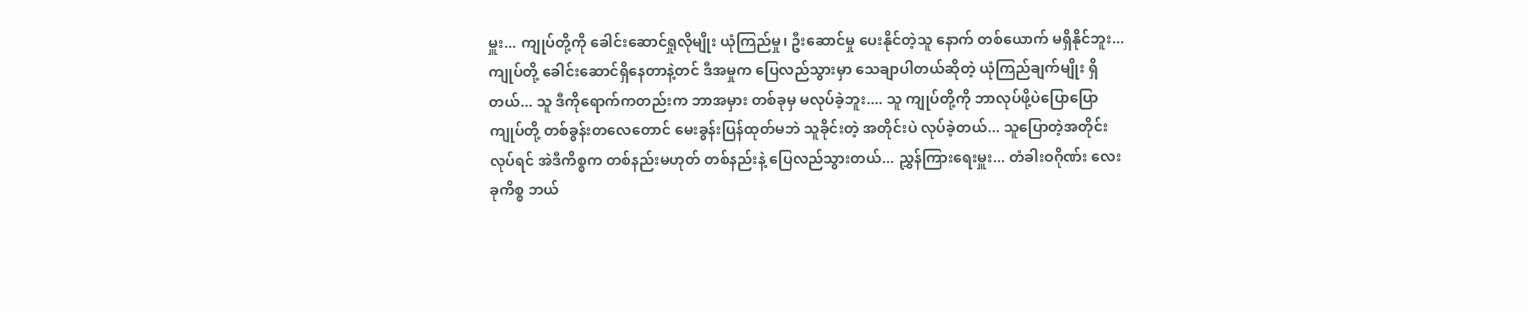မှူး... ကျုပ်တို့ကို ခေါင်းဆောင်ရှုလိုမျိုး ယုံကြည်မှု၊ ဦးဆောင်မှု ပေးနိုင်တဲ့သူ နောက် တစ်ယောက် မရှိနိုင်ဘူး... ကျုပ်တို့ ခေါင်းဆောင်ရှိနေတာနဲ့တင် ဒီအမှုက ပြေလည်သွားမှာ သေချာပါတယ်ဆိုတဲ့ ယုံကြည်ချက်မျိုး ရှိတယ်... သူ ဒီကိုရောက်ကတည်းက ဘာအမှား တစ်ခုမှ မလုပ်ခဲ့ဘူး.... သူ ကျုပ်တို့ကို ဘာလုပ်ဖို့ပဲပြောပြော ကျုပ်တို့ တစ်ခွန်းတလေတောင် မေးခွန်းပြန်ထုတ်မဘဲ သူခိုင်းတဲ့ အတိုင်းပဲ လုပ်ခဲ့တယ်... သူပြောတဲ့အတိုင်းလုပ်ရင် အဲဒီကိစ္စက တစ်နည်းမဟုတ် တစ်နည်းနဲ့ ပြေလည်သွားတယ်... ညွှန်ကြားရေးမှူး... တံခါးဝဂိုဏ်း လေးခုကိစ္စ ဘယ်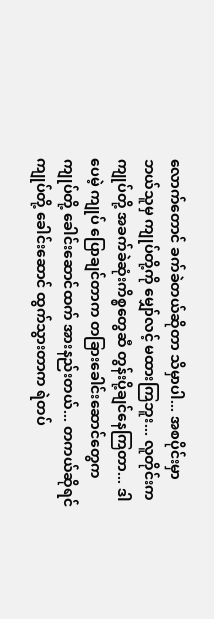လောက်တောင် ခက်ခဲတယ်ဆိုတာ သိမှာပါ... အစပိုင်းမှာ ဘယ်သူမှ ကျုပ်တို့ကို မျှော်လင့် မထားကြဘူး... လူတိုင်းက ကျုပ်တို့ အခက်ခဲဆုံးကိစ္စ‌တွေဆီ တွန်းပို့ချင်နေကြတာ... ဒါပေမဲ့ ကျုပ် ပြောချင်တာက တခြားခေါင်းဆောင်တွေက ကျုပ်တို့ ခေါင်းဆောင်ထက် အားနည်းတယ်... တကယ်ဆိုရင် ကျုပ်တို့ ခေါင်းဆောင် ထွက်သွားတာက ရဲတပ်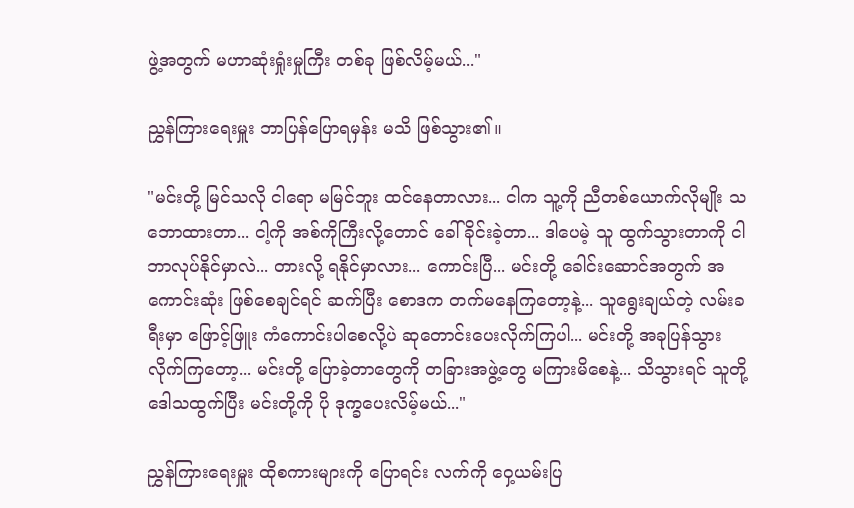ဖွဲ့အတွက် မဟာဆုံးရှုံးမှုကြီး တစ်ခု ဖြစ်လိမ့်မယ်..."

ညွှန်ကြားရေးမှူး ဘာပြန်ပြောရမှန်း မသိ ဖြစ်သွား၏။

"မင်းတို့ မြင်သလို ငါရော မမြင်ဘူး ထင်နေတာလား... ငါက သူ့ကို ညီတစ်ယောက်လိုမျိုး သဘောထားတာ... ငါ့ကို အစ်ကိုကြီးလို့တောင် ခေါ်ခိုင်းခဲ့တာ... ဒါပေမဲ့ သူ ထွက်သွားတာကို ငါ ဘာလုပ်နိုင်မှာလဲ... တားလို့ ရနိုင်မှာလား... ကောင်းပြီ... မင်းတို့ ခေါင်းဆောင်အတွက် အကောင်းဆုံး ဖြစ်စေချင်ရင် ဆက်ပြီး စောဒက တက်မနေကြတော့နဲ့... သူရွေးချယ်တဲ့ လမ်းခရီးမှာ ဖြောင့်ဖြူး ကံကောင်းပါစေလို့ပဲ ဆုတောင်းပေးလိုက်ကြပါ... မင်းတို့ အခုပြန်သွားလိုက်ကြတော့... မင်းတို့ ပြောခဲ့တာတွေကို တခြားအဖွဲ့တွေ မကြားမိစေနဲ့... သိသွားရင် သူတို့ ဒေါသထွက်ပြီး မင်းတို့ကို ပို ဒုက္ခပေးလိမ့်မယ်..."

ညွှန်ကြားရေးမှူး ထိုစကားများကို ပြောရင်း လက်ကို ဝှေ့ယမ်းပြ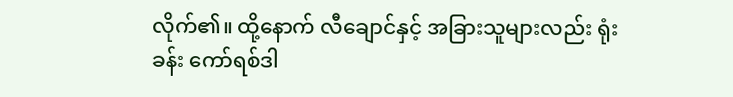လိုက်၏။ ထို့နောက် လီချောင်နှင့် အခြားသူများလည်း ရုံးခန်း ကော်ရစ်ဒါ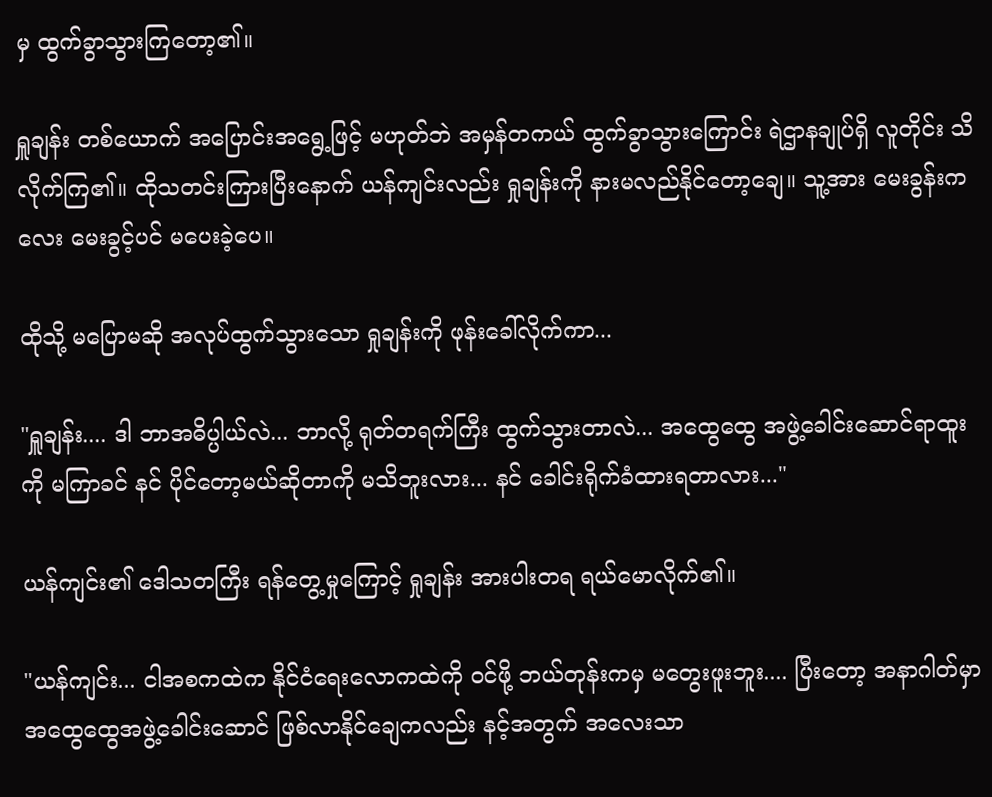မှ ထွက်ခွာသွားကြတော့၏။

ရှူချန်း တစ်ယောက် အပြောင်းအရွေ့ဖြင့် မဟုတ်ဘဲ အမှန်တကယ် ထွက်ခွာသွားကြောင်း ရဲဌာနချုပ်ရှိ လူတိုင်း သိလိုက်ကြ၏။ ထိုသတင်းကြားပြီးနောက် ယန်ကျင်းလည်း ရှုချန်းကို နားမလည်နိုင်တော့ချေ။ သူ့အား မေးခွန်းကလေး မေးခွင့်ပင် မပေးခဲ့ပေ။

ထိုသို့ မပြောမဆို အလုပ်ထွက်သွားသော ရှုချန်းကို ဖုန်းခေါ်လိုက်ကာ...

"ရှူချန်း.... ဒါ ဘာအဓိပ္ပါယ်လဲ... ဘာလို့ ရုတ်တရက်ကြီး ထွက်သွားတာလဲ... အထွေထွေ အဖွဲ့ခေါင်းဆောင်ရာထူးကို မကြာခင် နင် ပိုင်တော့မယ်ဆိုတာကို မသိဘူးလား... နင် ခေါင်းရိုက်ခံထားရတာလား..."

ယန်ကျင်း၏ ဒေါသတကြီး ရန်တွေ့မှုကြောင့် ရှုချန်း အားပါးတရ ရယ်မောလိုက်၏။

"ယန်ကျင်း... ငါအစကထဲက နိုင်ငံရေးလောကထဲကို ဝင်ဖို့ ဘယ်တုန်းကမှ မတွေးဖူးဘူး.... ပြီးတော့ အနာဂါတ်မှာ အထွေထွေအဖွဲ့ခေါင်းဆောင် ဖြစ်လာ‌နိုင်ချေကလည်း နင့်အတွက် အလေးသာ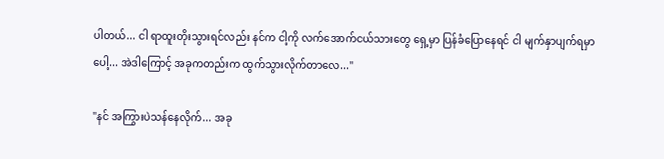ပါတယ်... ငါ ရာထူးတိုးသွားရင်လည်း နင်က ငါ့ကို လက်အောက်ငယ်သားတွေ ရှေ့မှာ ပြန်ခံပြောနေရင် ငါ မျက်နှာပျက်ရမှာပေါ့... အဲဒါကြောင့် အခုကတည်းက ထွက်သွားလိုက်တာလေ..."

"နင် အကြွားပဲသန်နေလိုက်... အခု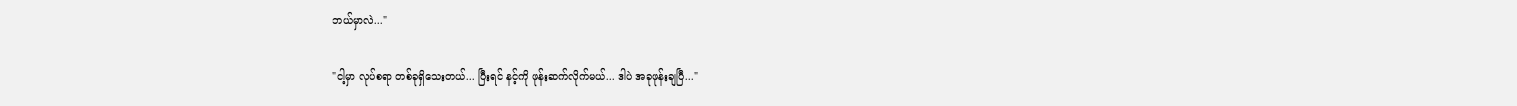ဘယ်မှာလဲ..."

"ငါ့မှာ လုပ်စရာ တစ်ခုရှိသေးတယ်... ပြီးရင် နင့်ကို ဖုန်းဆက်လိုက်မယ်... ဒါပဲ အခုဖုန်းချပြီ..."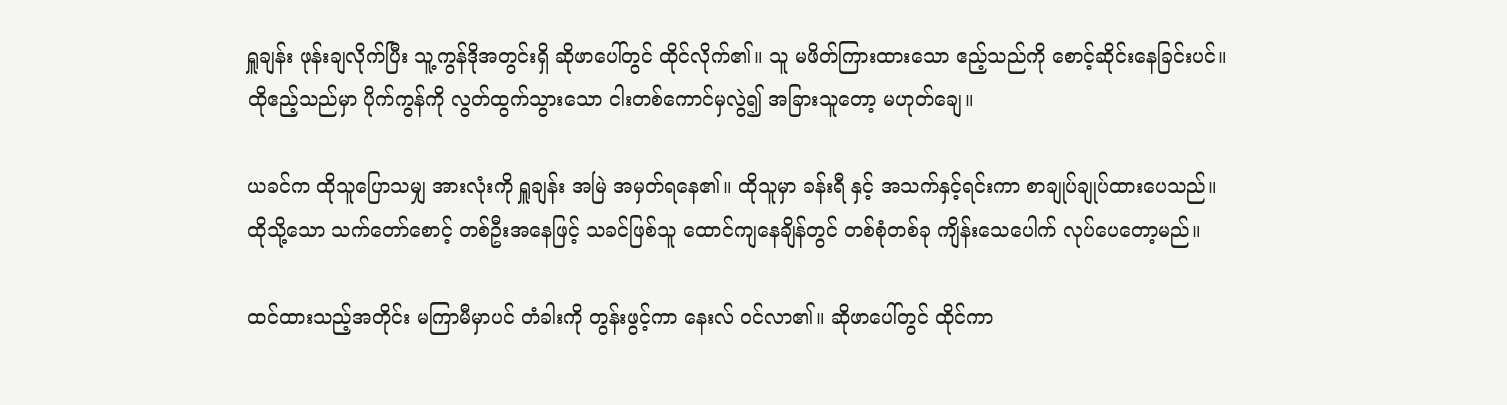ရှူချန်း ဖုန်းချလိုက်ပြီး သူ့ကွန်ဒိုအတွင်းရှိ ဆိုဖာပေါ်တွင် ထိုင်လိုက်၏။ သူ မဖိတ်ကြားထားသော ဧည့်သည်ကို စောင့်ဆိုင်းနေခြင်းပင်။ ထိုဧည့်သည်မှာ ပိုက်ကွန်ကို လွတ်ထွက်သွားသော ငါးတစ်ကောင်မှလွဲ၍ အခြားသူတော့ မဟုတ်ချေ။

ယခင်က ထိုသူပြောသမျှ အားလုံးကို ရှူချန်း အမြဲ အမှတ်ရနေ၏။ ထိုသူမှာ ခန်းရီ နှင့် အသက်နှင့်ရင်းကာ စာချုပ်ချုပ်ထားပေသည်။ ထိုသို့သော သက်တော်စောင့် တစ်ဦးအနေဖြင့် သခင်ဖြစ်သူ ထောင်ကျနေချိန်တွင် တစ်စုံတစ်ခု ကျိန်းသေပေါက် လုပ်ပေတော့မည်။

ထင်ထားသည့်အတိုင်း မကြာမီမှာပင် တံခါးကို တွန်းဖွင့်ကာ နေးလ် ဝင်လာ၏။ ဆိုဖာပေါ်တွင် ထိုင်ကာ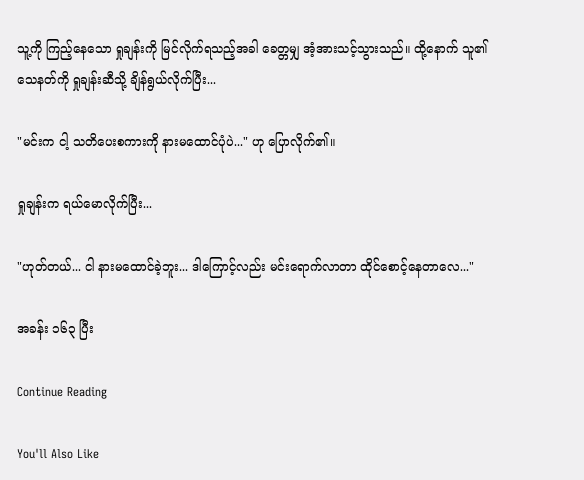သူ့ကို ကြည့်နေသော ရှုချန်းကို မြင်လိုက်ရသည့်အခါ ခေတ္တမျှ အံ့အားသင့်သွားသည်။ ထို့နောက် သူ၏ သေနတ်ကို ရှုချန်းဆီသို့ ချိန်ရွယ်လိုက်ပြီး...

"မင်းက ငါ့ သတိပေးစကားကို နားမထောင်ပုံပဲ..." ဟု ပြောလိုက်၏။

ရှုချန်းက ရယ်မောလိုက်ပြီး...

"ဟုတ်တယ်... ငါ နားမထောင်ခဲ့ဘူး... ဒါကြောင့်လည်း မင်းရောက်လာတာ ထိုင်စောင့်နေတာလေ..."

အခန်း ၁၆၃ ပြီး

Continue Reading

You'll Also Like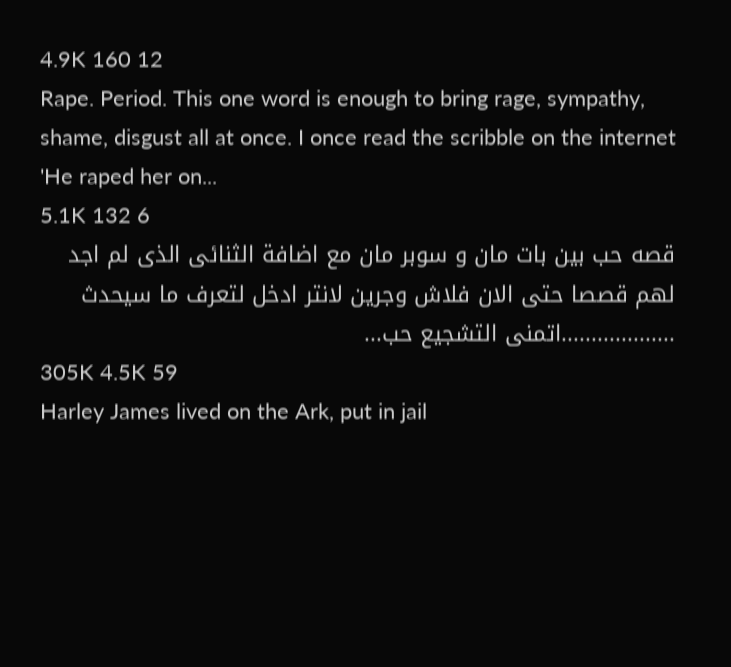4.9K 160 12
Rape. Period. This one word is enough to bring rage, sympathy, shame, disgust all at once. I once read the scribble on the internet 'He raped her on...
5.1K 132 6
قصه حب بين بات مان و سوبر مان مع اضافة الثنائى الذى لم اجد لهم قصصا حتى الان فلاش وجرين لانتر ادخل لتعرف ما سيحدث ...................اتمنى التشجيع حب...
305K 4.5K 59
Harley James lived on the Ark, put in jail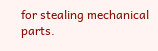for stealing mechanical parts.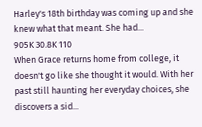Harley's 18th birthday was coming up and she knew what that meant. She had...
905K 30.8K 110
When Grace returns home from college, it doesn't go like she thought it would. With her past still haunting her everyday choices, she discovers a sid...